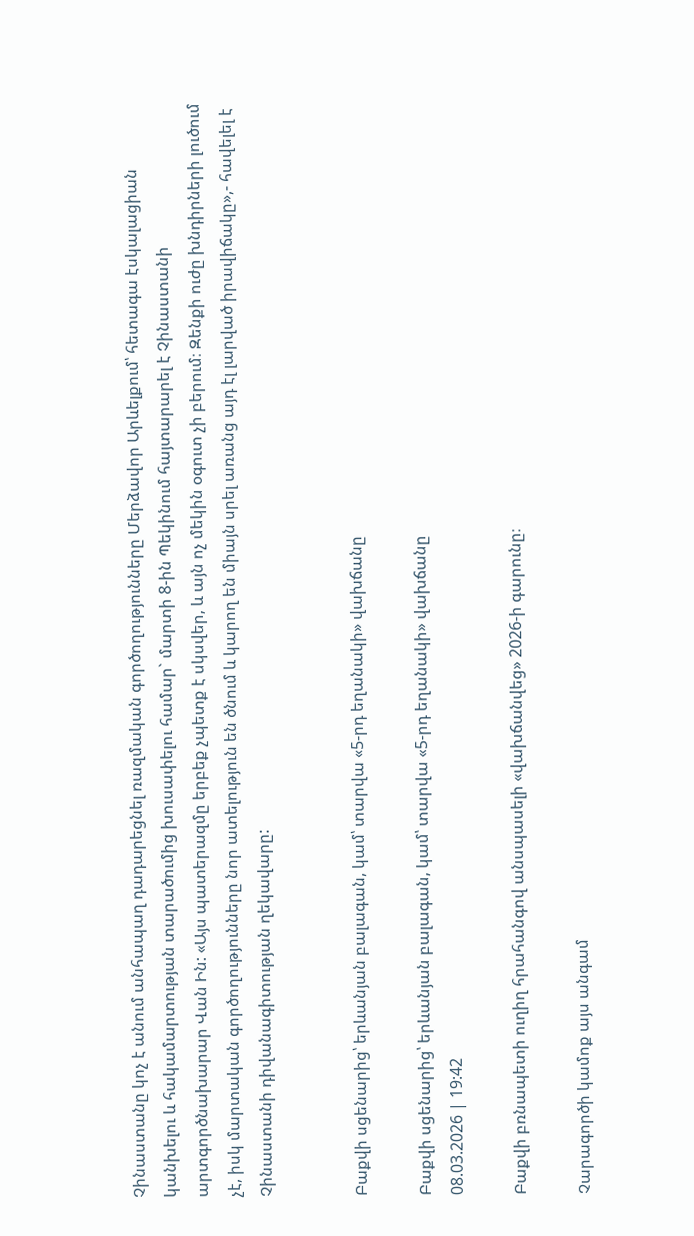Չինաստանը կոչ է անում անհապաղ դադարեցնել ռազմական գործողությունները Մերձավոր Արևելքում՝ հետագա էսկալացիան կանխելու և հակամարտության տարածումից խուսափելու համար` մարտի 8-ին Պեկինում հայտարարել է Չինաստանի արտգործնախարար Վան Ին: «Այս պատերազմը երբեք չպետք է սկսվեր, և այն ոչ մեկին օգուտ չի բերում։ Զենքի ուժը խնդիրների լուծում չէ, իսկ մարտական գործողությունները նոր ատելություն են ծնում և կարող են միայն սրել առանց այդ էլ լարված իրավիճակը»,- հավելել է Չինաստանի դիվանագիտության ղեկավարը:


Բաքվի սցենարից՝ երևանյան բալագան, կամ՝ տարվա «5-րդ եղանակի» վախճանը

Բաքվի սցենարից՝ երևանյան բալագան, կամ՝ տարվա «5-րդ եղանակի» վախճանը
08.03.2026 | 19:42

Բաքվի բռնապետի ուղիղ հրահանգով անսպասելի «վախճանվեց» 2026-ի գարունը։

Չարագործի կամոք այս անգամ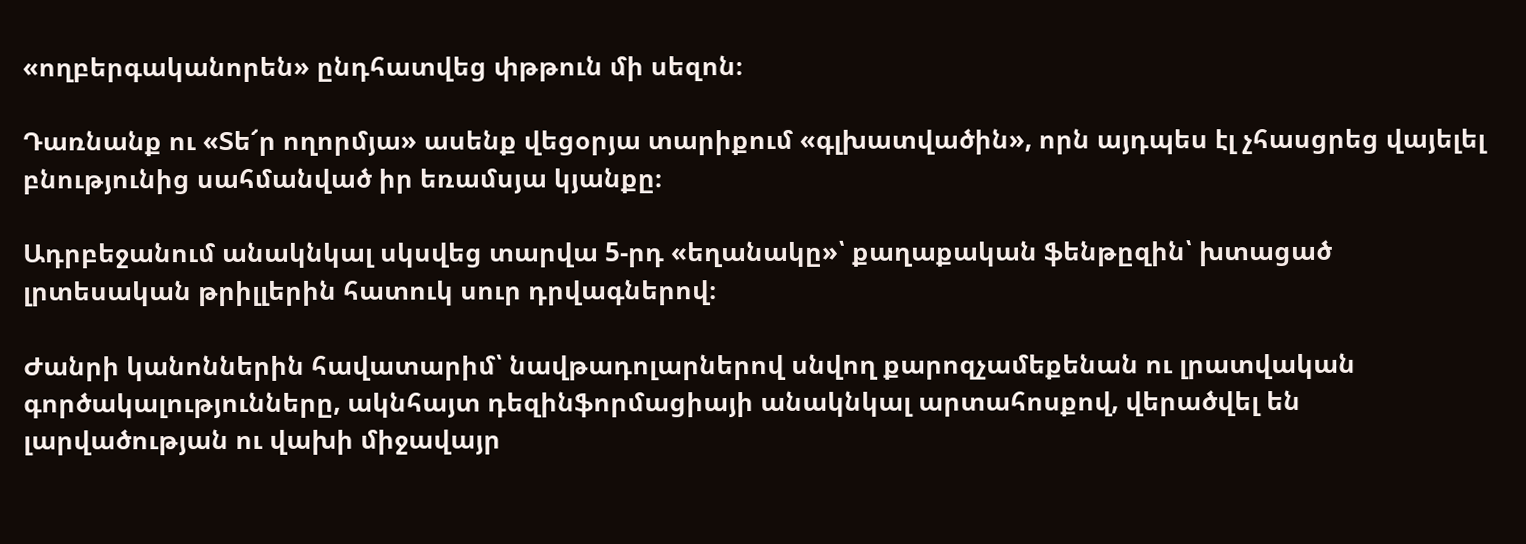«ողբերգականորեն» ընդհատվեց փթթուն մի սեզոն։

Դառնանք ու «Տե՜ր ողորմյա» ասենք վեցօրյա տարիքում «գլխատվածին», որն այդպես էլ չհասցրեց վայելել բնությունից սահմանված իր եռամսյա կյանքը։

Ադրբեջանում անակնկալ սկսվեց տարվա 5-րդ «եղանակը»՝ քաղաքական ֆենթըզին՝ խտացած լրտեսական թրիլլերին հատուկ սուր դրվագներով։

Ժանրի կանոններին հավատարիմ՝ նավթադոլարներով սնվող քարոզչամեքենան ու լրատվական գործակալությունները, ակնհայտ դեզինֆորմացիայի անակնկալ արտահոսքով, վերածվել են լարվածության ու վախի միջավայր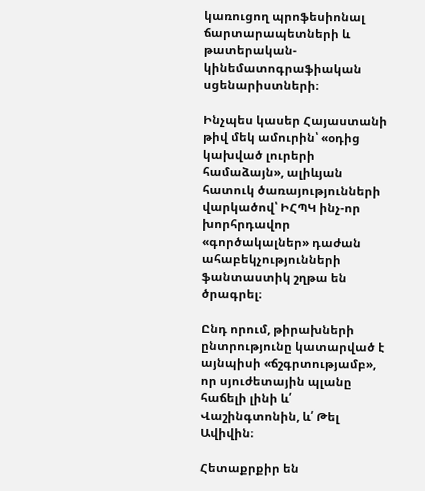կառուցող պրոֆեսիոնալ ճարտարապետների և թատերական-կինեմատոգրաֆիական սցենարիստների։

Ինչպես կասեր Հայաստանի թիվ մեկ ամուրին՝ «օդից կախված լուրերի համաձայն», ալիևյան հատուկ ծառայությունների վարկածով՝ ԻՀՊԿ ինչ-որ խորհրդավոր «գործակալներ» դաժան ահաբեկչությունների ֆանտաստիկ շղթա են ծրագրել։

Ընդ որում, թիրախների ընտրությունը կատարված է այնպիսի «ճշգրտությամբ», որ սյուժետային պլանը հաճելի լինի և՛ Վաշինգտոնին, և՛ Թել Ավիվին։

Հետաքրքիր են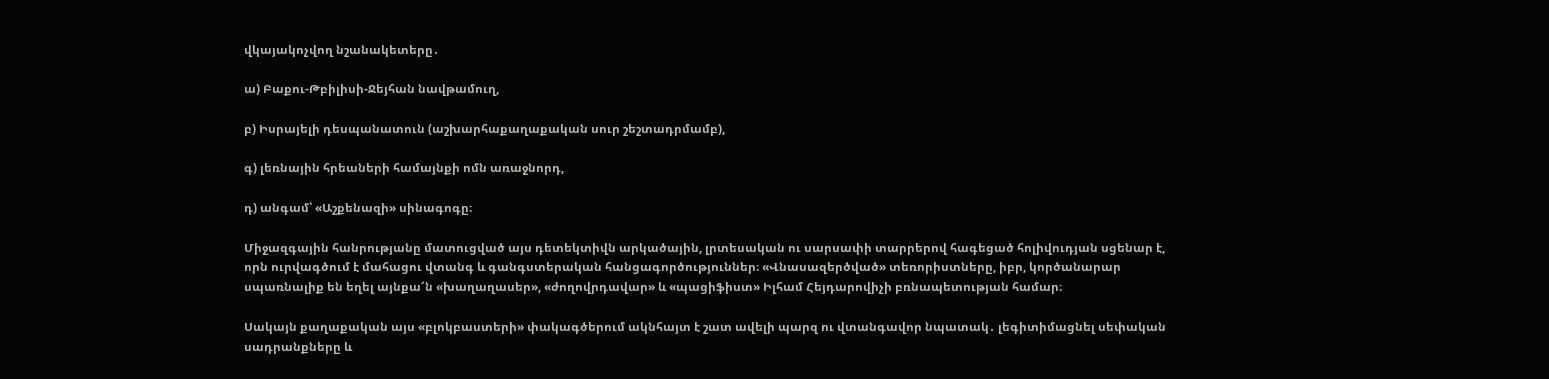վկայակոչվող նշանակետերը․

ա) Բաքու-Թբիլիսի-Ջեյհան նավթամուղ,

բ) Իսրայելի դեսպանատուն (աշխարհաքաղաքական սուր շեշտադրմամբ),

գ) լեռնային հրեաների համայնքի ոմն առաջնորդ,

դ) անգամ՝ «Աշքենազի» սինագոգը։

Միջազգային հանրությանը մատուցված այս դետեկտիվն արկածային, լրտեսական ու սարսափի տարրերով հագեցած հոլիվուդյան սցենար է, որն ուրվագծում է մահացու վտանգ և գանգստերական հանցագործություններ։ «Վնասազերծված» տեռորիստները, իբր, կործանարար սպառնալիք են եղել այնքա՜ն «խաղաղասեր», «ժողովրդավար» և «պացիֆիստ» Իլհամ Հեյդարովիչի բռնապետության համար։

Սակայն քաղաքական այս «բլոկբաստերի» փակագծերում ակնհայտ է շատ ավելի պարզ ու վտանգավոր նպատակ․ լեգիտիմացնել սեփական սադրանքները և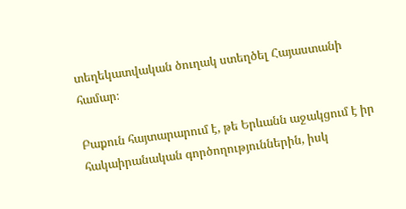տեղեկատվական ծուղակ ստեղծել Հայաստանի համար։

Բաքուն հայտարարում է, թե Երևանն աջակցում է իր հակաիրանական գործողություններին, իսկ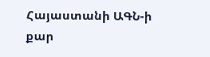Հայաստանի ԱԳՆ-ի քար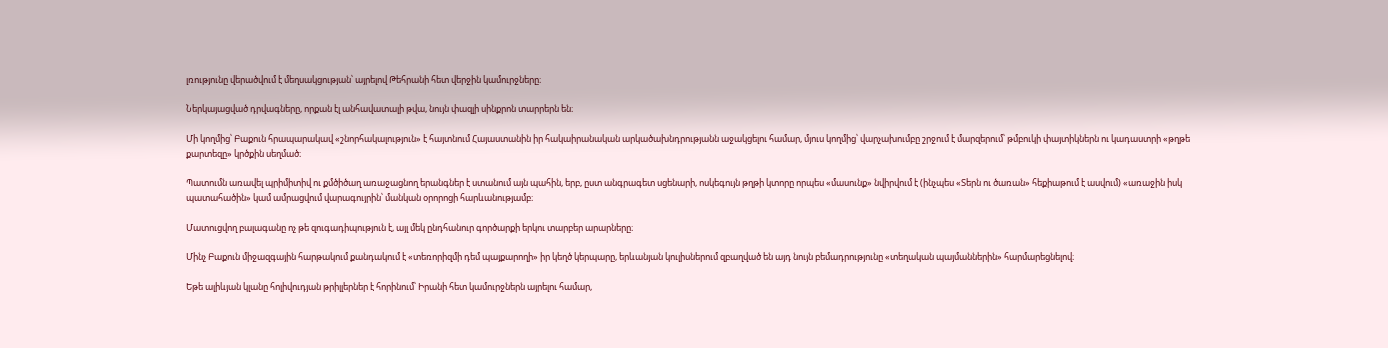լռությունը վերածվում է մեղսակցության՝ այրելով Թեհրանի հետ վերջին կամուրջները։

Ներկայացված դրվագները, որքան էլ անհավատալի թվա, նույն փազլի սինքրոն տարրերն են։

Մի կողմից՝ Բաքուն հրապարակավ «շնորհակալություն» է հայտնում Հայաստանին իր հակաիրանական արկածախնդրությանն աջակցելու համար, մյուս կողմից՝ վարչախումբը շրջում է մարզերում՝ թմբուկի փայտիկներն ու կադաստրի «թղթե քարտեզը» կրծքին սեղմած։

Պատումն առավել պրիմիտիվ ու քմծիծաղ առաջացնող երանգներ է ստանում այն պահին, երբ, ըստ անգրագետ սցենարի, ոսկեգույն թղթի կտորը որպես «մասունք» նվիրվում է (ինչպես «Տերն ու ծառան» հեքիաթում է ասվում) «առաջին իսկ պատահածին» կամ ամրացվում վարագույրին՝ մանկան օրորոցի հարևանությամբ։

Մատուցվող բալագանը ոչ թե զուգադիպություն է, այլ մեկ ընդհանուր գործարքի երկու տարբեր արարները։

Մինչ Բաքուն միջազգային հարթակում քանդակում է «տեռորիզմի դեմ պայքարողի» իր կեղծ կերպարը, երևանյան կուլիսներում զբաղված են այդ նույն բեմադրությունը «տեղական պայմաններին» հարմարեցնելով։

Եթե ալիևյան կլանը հոլիվուդյան թրիլլերներ է հորինում՝ Իրանի հետ կամուրջներն այրելու համար,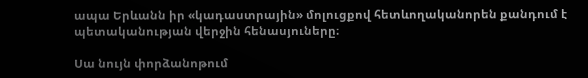ապա Երևանն իր «կադաստրային» մոլուցքով հետևողականորեն քանդում է պետականության վերջին հենասյուները։

Սա նույն փորձանոթում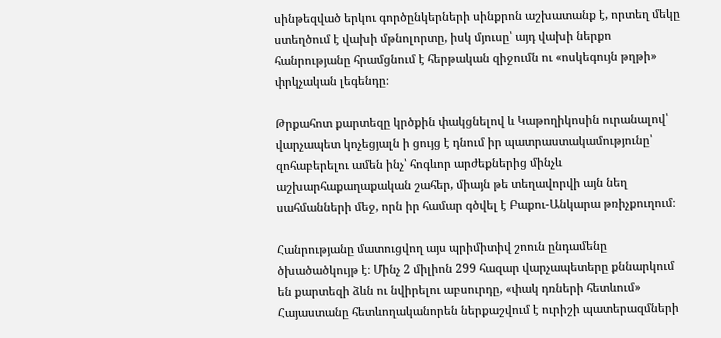սինթեզված երկու գործընկերների սինքրոն աշխատանք է, որտեղ մեկը ստեղծում է վախի մթնոլորտը, իսկ մյուսը՝ այդ վախի ներքո հանրությանը հրամցնում է հերթական զիջումն ու «ոսկեգույն թղթի» փրկչական լեգենդը։

Թրքահոտ քարտեզը կրծքին փակցնելով և Կաթողիկոսին ուրանալով՝ վարչապետ կոչեցյալն ի ցույց է դնում իր պատրաստակամությունը՝ զոհաբերելու ամեն ինչ՝ հոգևոր արժեքներից մինչև աշխարհաքաղաքական շահեր, միայն թե տեղավորվի այն նեղ սահմանների մեջ, որն իր համար գծվել է Բաքու-Անկարա թռիչքուղում։

Հանրությանը մատուցվող այս պրիմիտիվ շոուն ընդամենը ծխածածկույթ է։ Մինչ 2 միլիոն 299 հազար վարչապետերը քննարկում են քարտեզի ձևն ու նվիրելու աբսուրդը, «փակ դռների հետևում» Հայաստանը հետևողականորեն ներքաշվում է ուրիշի պատերազմների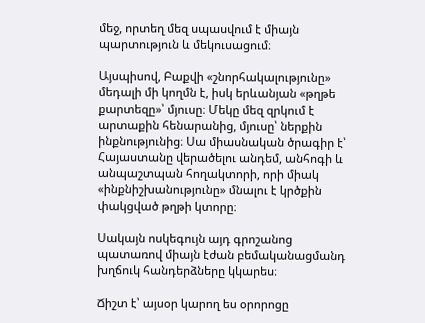մեջ, որտեղ մեզ սպասվում է միայն պարտություն և մեկուսացում։

Այսպիսով, Բաքվի «շնորհակալությունը» մեդալի մի կողմն է, իսկ երևանյան «թղթե քարտեզը»՝ մյուսը։ Մեկը մեզ զրկում է արտաքին հենարանից, մյուսը՝ ներքին ինքնությունից։ Սա միասնական ծրագիր է՝ Հայաստանը վերածելու անդեմ, անհոգի և անպաշտպան հողակտորի, որի միակ «ինքնիշխանությունը» մնալու է կրծքին փակցված թղթի կտորը։

Սակայն ոսկեգույն այդ գրոշանոց պատառով միայն էժան բեմականացմանդ խղճուկ հանդերձները կկարես։

Ճիշտ է՝ այսօր կարող ես օրորոցը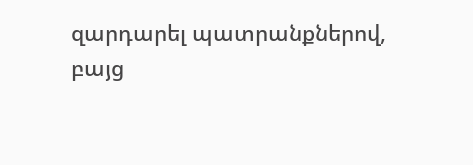զարդարել պատրանքներով, բայց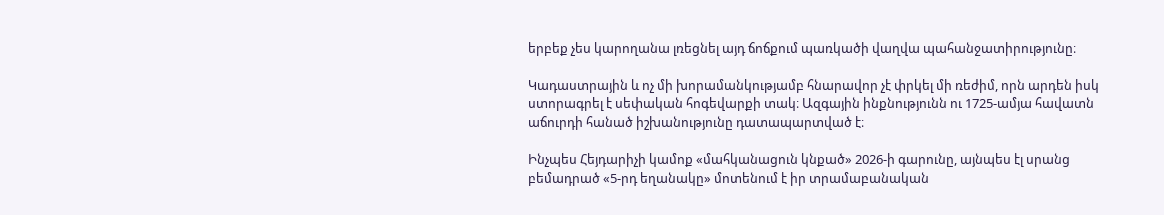երբեք չես կարողանա լռեցնել այդ ճոճքում պառկածի վաղվա պահանջատիրությունը։

Կադաստրային և ոչ մի խորամանկությամբ հնարավոր չէ փրկել մի ռեժիմ, որն արդեն իսկ ստորագրել է սեփական հոգեվարքի տակ։ Ազգային ինքնությունն ու 1725-ամյա հավատն աճուրդի հանած իշխանությունը դատապարտված է։

Ինչպես Հեյդարիչի կամոք «մահկանացուն կնքած» 2026-ի գարունը, այնպես էլ սրանց բեմադրած «5-րդ եղանակը» մոտենում է իր տրամաբանական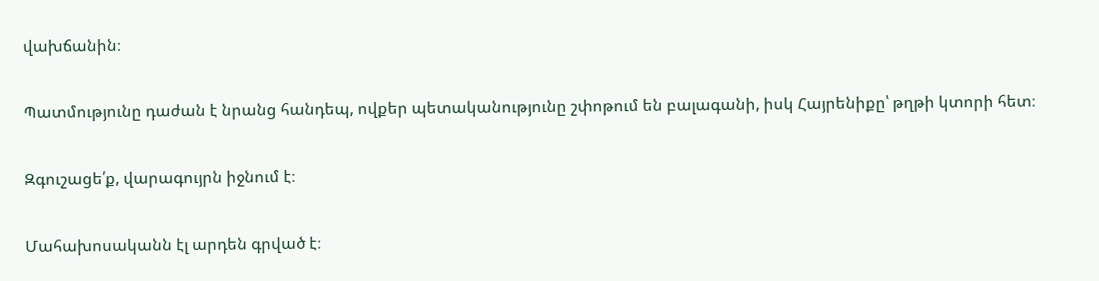վախճանին։

Պատմությունը դաժան է նրանց հանդեպ, ովքեր պետականությունը շփոթում են բալագանի, իսկ Հայրենիքը՝ թղթի կտորի հետ։

Զգուշացե՛ք, վարագույրն իջնում է։

Մահախոսականն էլ արդեն գրված է։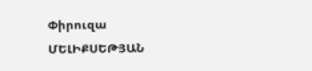Փիրուզա ՄԵԼԻՔՍԵԹՅԱՆ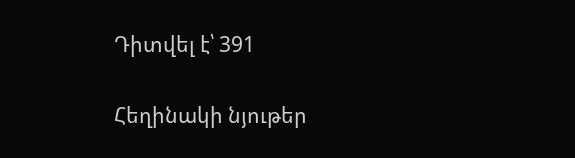Դիտվել է՝ 391

Հեղինակի նյութեր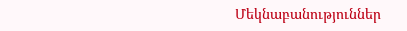Մեկնաբանություններ